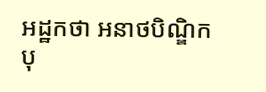អដ្ឋកថា អនាថបិណ្ឌិកបុ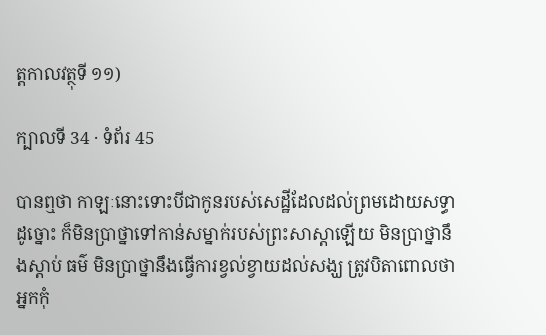ត្តកាលវត្ថុទី ១១)

ក្បាលទី 34 · ទំព័រ 45

បានឮថា កាឡៈនោះទោះបីជាកូនរបស់សេដ្ឋីដែលដល់ព្រមដោយសទ្ធា ដូច្នោះ ក៏មិនប្រាថ្នាទៅកាន់សម្នាក់របស់ព្រះសាស្តាឡើយ មិនប្រាថ្នានឹងស្តាប់ ធម៌ មិនប្រាថ្នានឹងធ្វើការខ្វល់ខ្វាយដល់សង្ឃ ត្រូវបិតាពោលថា អ្នកកុំ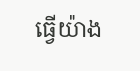ធ្វើយ៉ាង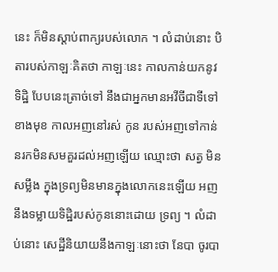នេះ ក៏មិនស្តាប់ពាក្យរបស់លោក ។ លំដាប់នោះ បិតារបស់កាឡៈគិតថា កាឡៈនេះ កាលកាន់យកនូវទិដ្ឋិ បែបនេះត្រាច់ទៅ នឹងជាអ្នកមានអវីចីជាទីទៅខាងមុខ កាលអញនៅរស់ កូន របស់អញទៅកាន់នរកមិនសមគួរដល់អញឡើយ ឈ្មោះថា សត្វ មិនសម្លឹង ក្នុងទ្រព្យមិនមានក្នុងលោកនេះឡើយ អញនឹងទម្លាយទិដ្ឋិរបស់កូននោះដោយ ទ្រព្យ ។ លំដាប់នោះ សេដ្ឋីនិយាយនឹងកាឡៈនោះថា នែបា ចូរបា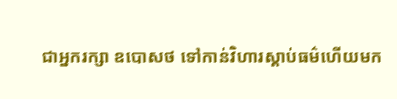ជាអ្នករក្សា ឧបោសថ ទៅកាន់វិហារស្តាប់ធម៌ហើយមក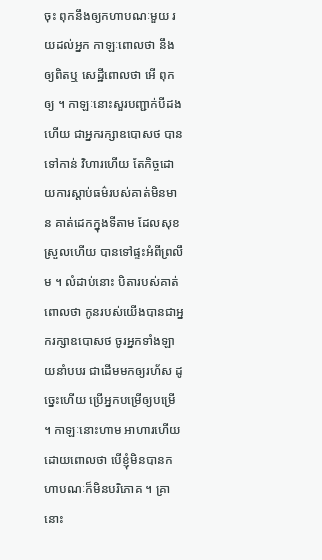ចុះ ពុកនឹងឲ្យកហាបណៈមួយ រយដល់អ្នក កាឡៈពោលថា នឹងឲ្យពិតឬ សេដ្ឋីពោលថា អើ ពុកឲ្យ ។ កាឡៈនោះសួរបញ្ជាក់បីដងហើយ ជាអ្នករក្សាឧបោសថ បានទៅកាន់ វិហារហើយ តែកិច្ចដោយការស្តាប់ធម៌របស់គាត់មិនមាន គាត់ដេកក្នុងទីតាម ដែលសុខស្រួលហើយ បានទៅផ្ទះអំពីព្រលឹម ។ លំដាប់នោះ បិតារបស់គាត់ ពោលថា កូនរបស់យើងបានជាអ្នករក្សាឧបោសថ ចូរអ្នកទាំងឡាយនាំបបរ ជាដើមមកឲ្យរហ័ស ដូច្នេះហើយ ប្រើអ្នកបម្រើឲ្យបម្រើ ។ កាឡៈនោះហាម អាហារហើយដោយពោលថា បើខ្ញុំមិនបានកហាបណៈក៏មិនបរិភោគ ។ គ្រា នោះ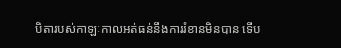បិតារបស់កាឡៈកាលអត់ធន់នឹងការរំខានមិនបាន ទើប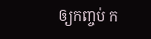ឲ្យកញ្ចប់ ក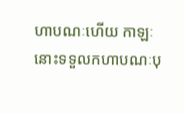ហាបណៈហើយ កាឡៈនោះទទួលកហាបណៈបុ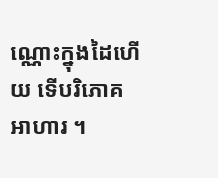ណ្ណោះក្នុងដៃហើយ ទើបរិភោគ អាហារ ។